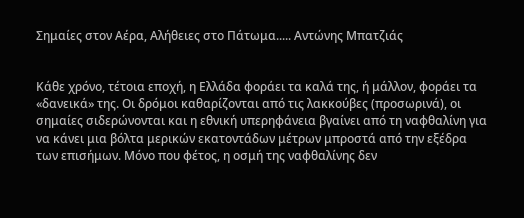Σημαίες στον Αέρα, Αλήθειες στο Πάτωμα..... Αντώνης Μπατζιάς


Κάθε χρόνο, τέτοια εποχή, η Ελλάδα φοράει τα καλά της, ή μάλλον, φοράει τα «δανεικά» της. Οι δρόμοι καθαρίζονται από τις λακκούβες (προσωρινά), οι σημαίες σιδερώνονται και η εθνική υπερηφάνεια βγαίνει από τη ναφθαλίνη για να κάνει μια βόλτα μερικών εκατοντάδων μέτρων μπροστά από την εξέδρα των επισήμων. Μόνο που φέτος, η οσμή της ναφθαλίνης δεν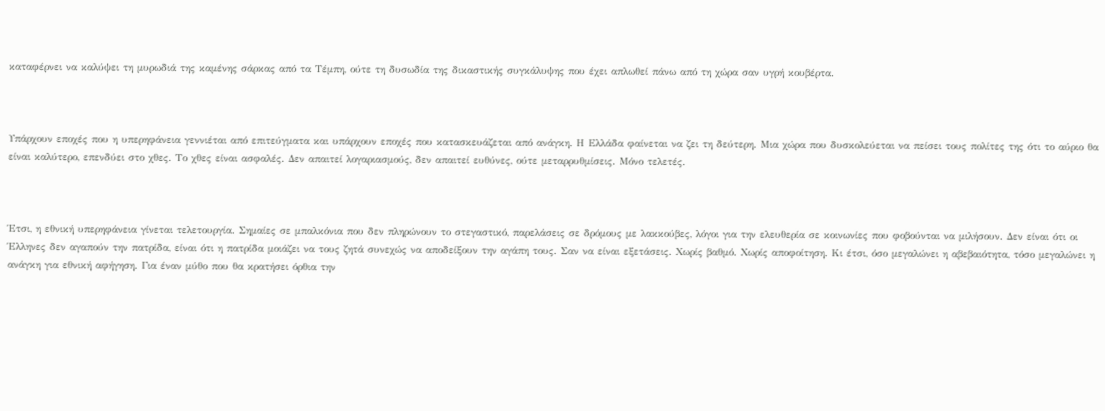καταφέρνει να καλύψει τη μυρωδιά της καμένης σάρκας από τα Τέμπη, ούτε τη δυσωδία της δικαστικής συγκάλυψης που έχει απλωθεί πάνω από τη χώρα σαν υγρή κουβέρτα.



Υπάρχουν εποχές που η υπερηφάνεια γεννιέται από επιτεύγματα και υπάρχουν εποχές που κατασκευάζεται από ανάγκη. Η Ελλάδα φαίνεται να ζει τη δεύτερη. Μια χώρα που δυσκολεύεται να πείσει τους πολίτες της ότι το αύριο θα είναι καλύτερο, επενδύει στο χθες. Το χθες είναι ασφαλές. Δεν απαιτεί λογαριασμούς, δεν απαιτεί ευθύνες, ούτε μεταρρυθμίσεις. Μόνο τελετές.



Έτσι, η εθνική υπερηφάνεια γίνεται τελετουργία. Σημαίες σε μπαλκόνια που δεν πληρώνουν το στεγαστικό, παρελάσεις σε δρόμους με λακκούβες, λόγοι για την ελευθερία σε κοινωνίες που φοβούνται να μιλήσουν. Δεν είναι ότι οι Έλληνες δεν αγαπούν την πατρίδα, είναι ότι η πατρίδα μοιάζει να τους ζητά συνεχώς να αποδείξουν την αγάπη τους. Σαν να είναι εξετάσεις. Χωρίς βαθμό. Χωρίς αποφοίτηση. Κι έτσι, όσο μεγαλώνει η αβεβαιότητα, τόσο μεγαλώνει η ανάγκη για εθνική αφήγηση. Για έναν μύθο που θα κρατήσει όρθια την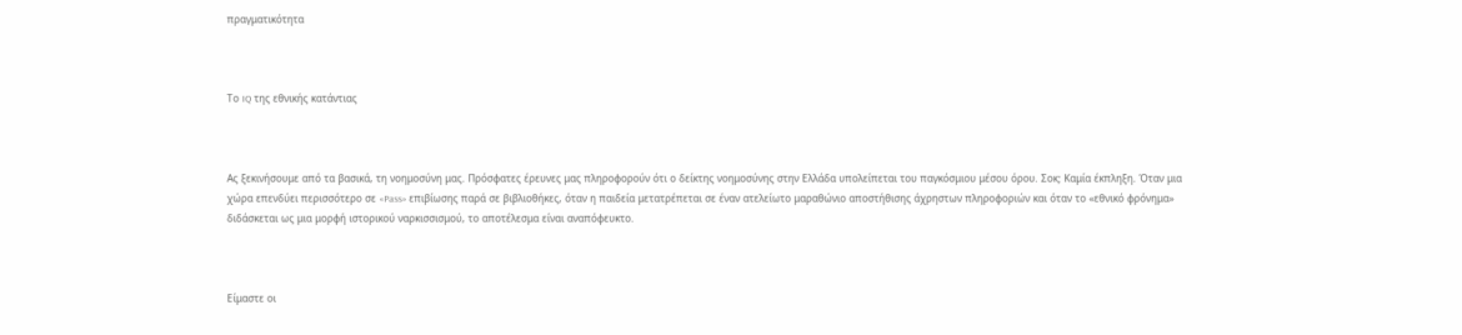πραγματικότητα



Το IQ της εθνικής κατάντιας



Ας ξεκινήσουμε από τα βασικά, τη νοημοσύνη μας. Πρόσφατες έρευνες μας πληροφορούν ότι ο δείκτης νοημοσύνης στην Ελλάδα υπολείπεται του παγκόσμιου μέσου όρου. Σοκ; Καμία έκπληξη. Όταν μια χώρα επενδύει περισσότερο σε «Pass» επιβίωσης παρά σε βιβλιοθήκες, όταν η παιδεία μετατρέπεται σε έναν ατελείωτο μαραθώνιο αποστήθισης άχρηστων πληροφοριών και όταν το «εθνικό φρόνημα» διδάσκεται ως μια μορφή ιστορικού ναρκισσισμού, το αποτέλεσμα είναι αναπόφευκτο.



Είμαστε οι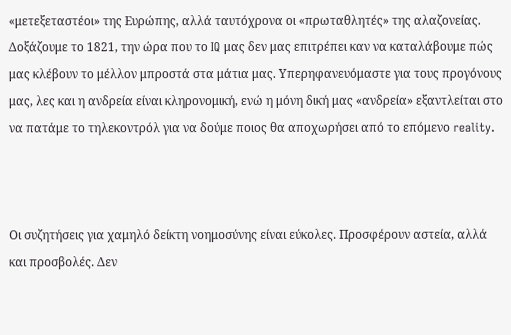«μετεξεταστέοι» της Ευρώπης, αλλά ταυτόχρονα οι «πρωταθλητές» της αλαζονείας. Δοξάζουμε το 1821, την ώρα που το IQ μας δεν μας επιτρέπει καν να καταλάβουμε πώς μας κλέβουν το μέλλον μπροστά στα μάτια μας. Υπερηφανευόμαστε για τους προγόνους μας, λες και η ανδρεία είναι κληρονομική, ενώ η μόνη δική μας «ανδρεία» εξαντλείται στο να πατάμε το τηλεκοντρόλ για να δούμε ποιος θα αποχωρήσει από το επόμενο reality.



Οι συζητήσεις για χαμηλό δείκτη νοημοσύνης είναι εύκολες. Προσφέρουν αστεία, αλλά και προσβολές. Δεν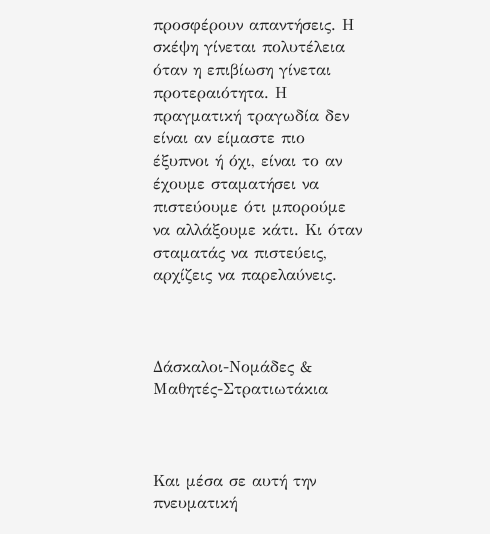προσφέρουν απαντήσεις. Η σκέψη γίνεται πολυτέλεια όταν η επιβίωση γίνεται προτεραιότητα. Η πραγματική τραγωδία δεν είναι αν είμαστε πιο έξυπνοι ή όχι, είναι το αν έχουμε σταματήσει να πιστεύουμε ότι μπορούμε να αλλάξουμε κάτι. Κι όταν σταματάς να πιστεύεις, αρχίζεις να παρελαύνεις.



Δάσκαλοι-Νομάδες & Μαθητές-Στρατιωτάκια



Και μέσα σε αυτή την πνευματική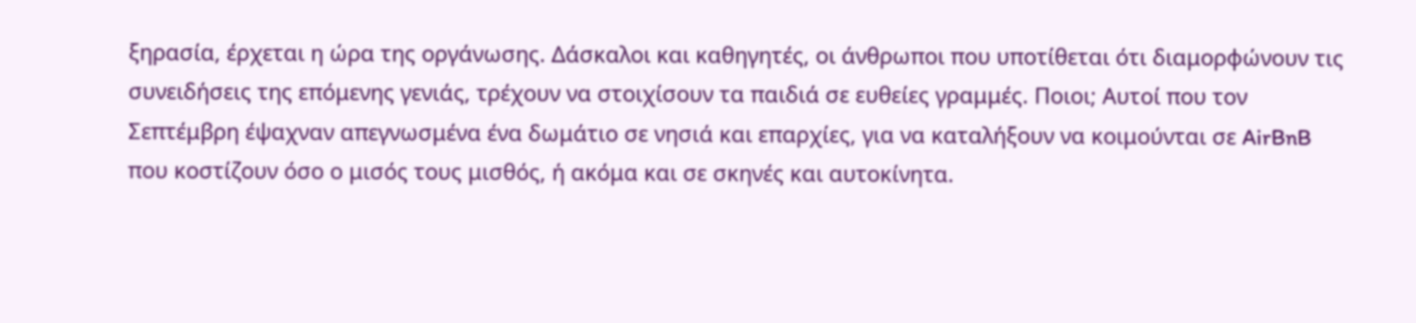ξηρασία, έρχεται η ώρα της οργάνωσης. Δάσκαλοι και καθηγητές, οι άνθρωποι που υποτίθεται ότι διαμορφώνουν τις συνειδήσεις της επόμενης γενιάς, τρέχουν να στοιχίσουν τα παιδιά σε ευθείες γραμμές. Ποιοι; Αυτοί που τον Σεπτέμβρη έψαχναν απεγνωσμένα ένα δωμάτιο σε νησιά και επαρχίες, για να καταλήξουν να κοιμούνται σε AirBnB που κοστίζουν όσο ο μισός τους μισθός, ή ακόμα και σε σκηνές και αυτοκίνητα.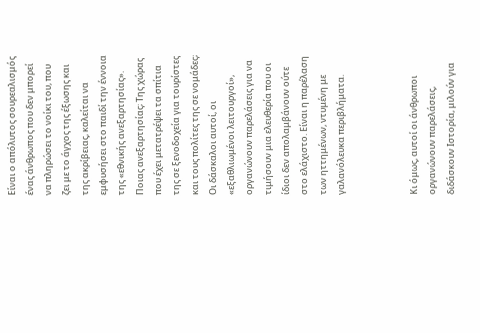Είναι ο απόλυτος σουρεαλισμός ένας άνθρωπος που δεν μπορεί να πληρώσει το νοίκι του, που ζει με το άγχος της έξωσης και της ακρίβειας, καλείται να εμφυσήσει στο παιδί την έννοια της «εθνικής ανεξαρτησίας». Ποιας ανεξαρτησίας; Της χώρας που έχει μετατρέψει τα σπίτια της σε ξενοδοχεία για τουρίστες και τους πολίτες της σε νομάδες; Οι δάσκαλοι αυτοί, οι «εξαθλιωμένοι λειτουργοί», οργανώνουν παρελάσεις για να τιμήσουν μια ελευθερία που οι ίδιοι δεν απολαμβάνουν ούτε στο ελάχιστο. Είναι η παρέλαση των ηττημένων, ντυμένη με γαλανόλευκα περιβλήματα.



Κι όμως, αυτοί οι άνθρωποι οργανώνουν παρελάσεις, διδάσκουν Ιστορία, μιλούν για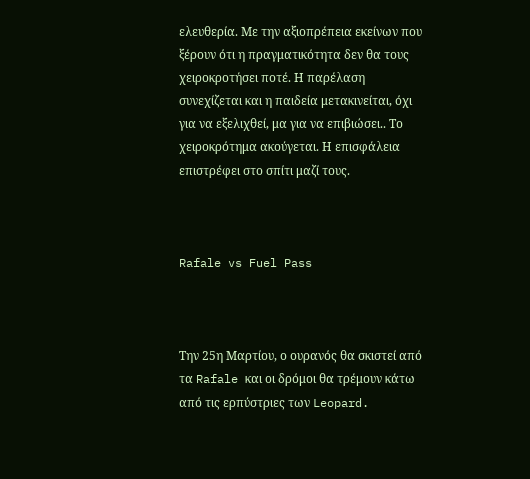ελευθερία. Με την αξιοπρέπεια εκείνων που ξέρουν ότι η πραγματικότητα δεν θα τους χειροκροτήσει ποτέ. Η παρέλαση συνεχίζεται και η παιδεία μετακινείται, όχι για να εξελιχθεί, μα για να επιβιώσει.. Το χειροκρότημα ακούγεται. Η επισφάλεια επιστρέφει στο σπίτι μαζί τους.



Rafale vs Fuel Pass



Την 25η Μαρτίου, ο ουρανός θα σκιστεί από τα Rafale και οι δρόμοι θα τρέμουν κάτω από τις ερπύστριες των Leopard.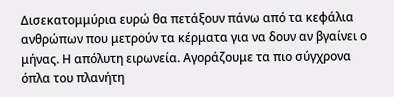Δισεκατομμύρια ευρώ θα πετάξουν πάνω από τα κεφάλια ανθρώπων που μετρούν τα κέρματα για να δουν αν βγαίνει ο μήνας. Η απόλυτη ειρωνεία. Αγοράζουμε τα πιο σύγχρονα όπλα του πλανήτη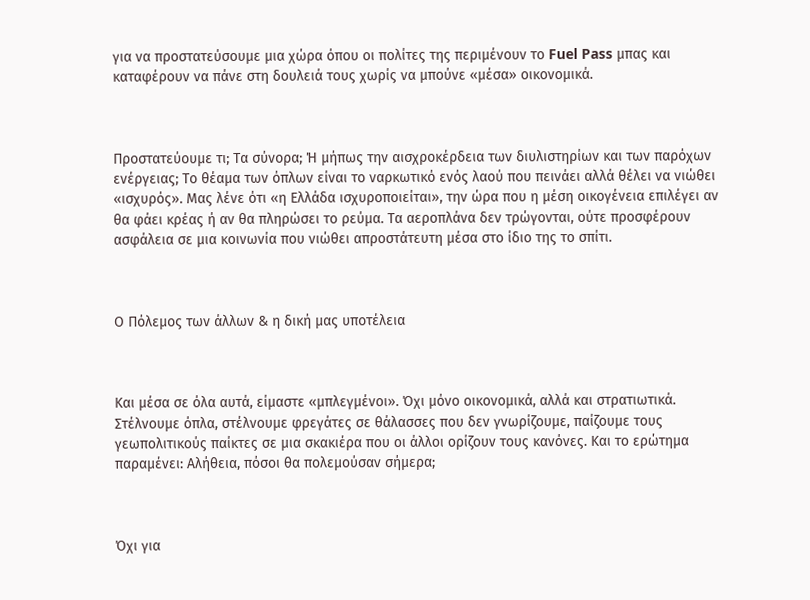για να προστατεύσουμε μια χώρα όπου οι πολίτες της περιμένουν το Fuel Pass μπας και καταφέρουν να πάνε στη δουλειά τους χωρίς να μπούνε «μέσα» οικονομικά.



Προστατεύουμε τι; Τα σύνορα; Ή μήπως την αισχροκέρδεια των διυλιστηρίων και των παρόχων ενέργειας; Το θέαμα των όπλων είναι το ναρκωτικό ενός λαού που πεινάει αλλά θέλει να νιώθει «ισχυρός». Μας λένε ότι «η Ελλάδα ισχυροποιείται», την ώρα που η μέση οικογένεια επιλέγει αν θα φάει κρέας ή αν θα πληρώσει το ρεύμα. Τα αεροπλάνα δεν τρώγονται, ούτε προσφέρουν ασφάλεια σε μια κοινωνία που νιώθει απροστάτευτη μέσα στο ίδιο της το σπίτι.



Ο Πόλεμος των άλλων & η δική μας υποτέλεια



Και μέσα σε όλα αυτά, είμαστε «μπλεγμένοι». Όχι μόνο οικονομικά, αλλά και στρατιωτικά. Στέλνουμε όπλα, στέλνουμε φρεγάτες σε θάλασσες που δεν γνωρίζουμε, παίζουμε τους γεωπολιτικούς παίκτες σε μια σκακιέρα που οι άλλοι ορίζουν τους κανόνες. Και το ερώτημα παραμένει: Αλήθεια, πόσοι θα πολεμούσαν σήμερα;



Όχι για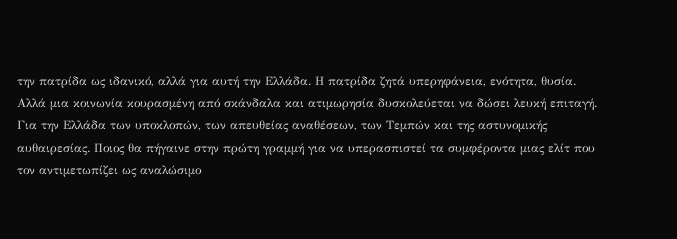την πατρίδα ως ιδανικό, αλλά για αυτή την Ελλάδα. Η πατρίδα ζητά υπερηφάνεια, ενότητα, θυσία. Αλλά μια κοινωνία κουρασμένη από σκάνδαλα και ατιμωρησία δυσκολεύεται να δώσει λευκή επιταγή. Για την Ελλάδα των υποκλοπών, των απευθείας αναθέσεων, των Τεμπών και της αστυνομικής αυθαιρεσίας. Ποιος θα πήγαινε στην πρώτη γραμμή για να υπερασπιστεί τα συμφέροντα μιας ελίτ που τον αντιμετωπίζει ως αναλώσιμο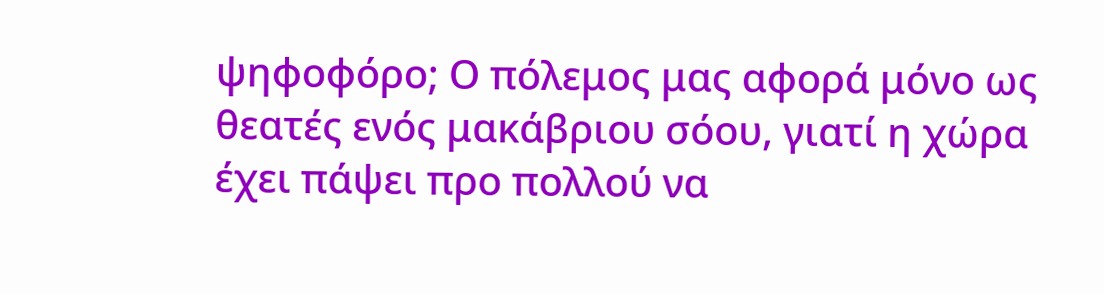ψηφοφόρο; Ο πόλεμος μας αφορά μόνο ως θεατές ενός μακάβριου σόου, γιατί η χώρα έχει πάψει προ πολλού να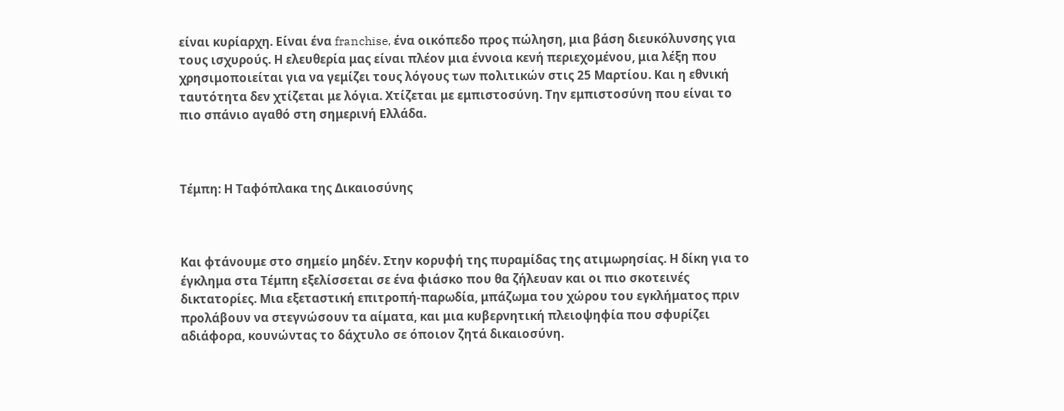είναι κυρίαρχη. Είναι ένα franchise, ένα οικόπεδο προς πώληση, μια βάση διευκόλυνσης για τους ισχυρούς. Η ελευθερία μας είναι πλέον μια έννοια κενή περιεχομένου, μια λέξη που χρησιμοποιείται για να γεμίζει τους λόγους των πολιτικών στις 25 Μαρτίου. Και η εθνική ταυτότητα δεν χτίζεται με λόγια. Χτίζεται με εμπιστοσύνη. Την εμπιστοσύνη που είναι το πιο σπάνιο αγαθό στη σημερινή Ελλάδα.



Τέμπη: Η Ταφόπλακα της Δικαιοσύνης



Και φτάνουμε στο σημείο μηδέν. Στην κορυφή της πυραμίδας της ατιμωρησίας. Η δίκη για το έγκλημα στα Τέμπη εξελίσσεται σε ένα φιάσκο που θα ζήλευαν και οι πιο σκοτεινές δικτατορίες. Μια εξεταστική επιτροπή-παρωδία, μπάζωμα του χώρου του εγκλήματος πριν προλάβουν να στεγνώσουν τα αίματα, και μια κυβερνητική πλειοψηφία που σφυρίζει αδιάφορα, κουνώντας το δάχτυλο σε όποιον ζητά δικαιοσύνη.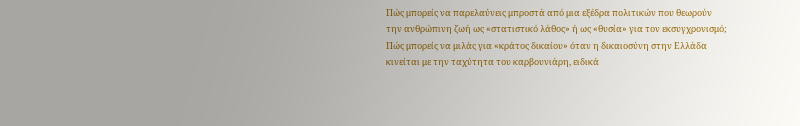Πώς μπορείς να παρελαύνεις μπροστά από μια εξέδρα πολιτικών που θεωρούν την ανθρώπινη ζωή ως «στατιστικό λάθος» ή ως «θυσία» για τον εκσυγχρονισμό; Πώς μπορείς να μιλάς για «κράτος δικαίου» όταν η δικαιοσύνη στην Ελλάδα κινείται με την ταχύτητα του καρβουνιάρη, ειδικά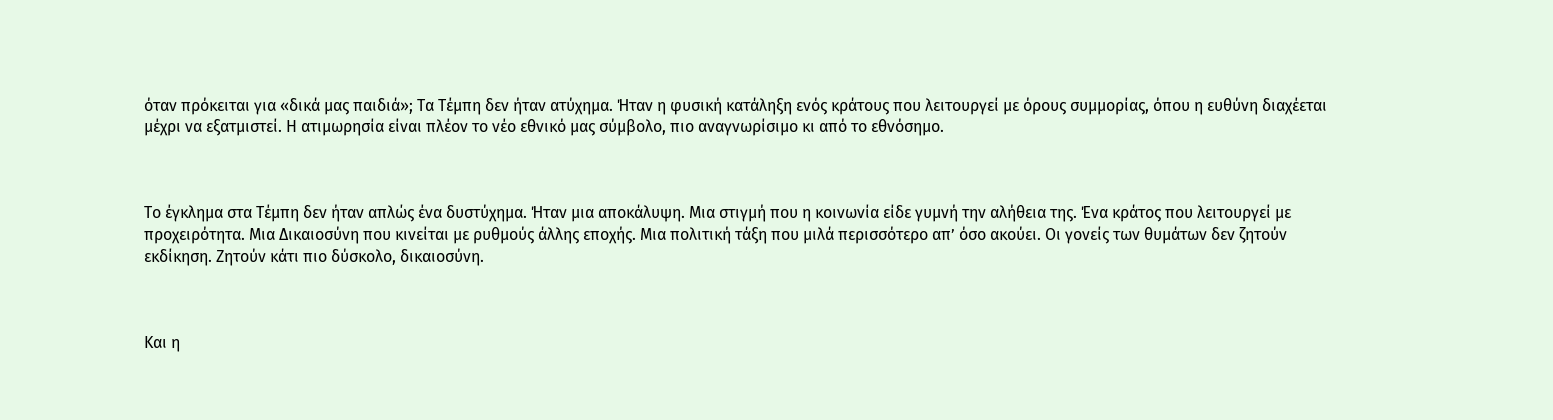όταν πρόκειται για «δικά μας παιδιά»; Τα Τέμπη δεν ήταν ατύχημα. Ήταν η φυσική κατάληξη ενός κράτους που λειτουργεί με όρους συμμορίας, όπου η ευθύνη διαχέεται μέχρι να εξατμιστεί. Η ατιμωρησία είναι πλέον το νέο εθνικό μας σύμβολο, πιο αναγνωρίσιμο κι από το εθνόσημο.



Το έγκλημα στα Τέμπη δεν ήταν απλώς ένα δυστύχημα. Ήταν μια αποκάλυψη. Μια στιγμή που η κοινωνία είδε γυμνή την αλήθεια της. Ένα κράτος που λειτουργεί με προχειρότητα. Μια Δικαιοσύνη που κινείται με ρυθμούς άλλης εποχής. Μια πολιτική τάξη που μιλά περισσότερο απ’ όσο ακούει. Οι γονείς των θυμάτων δεν ζητούν εκδίκηση. Ζητούν κάτι πιο δύσκολο, δικαιοσύνη.



Και η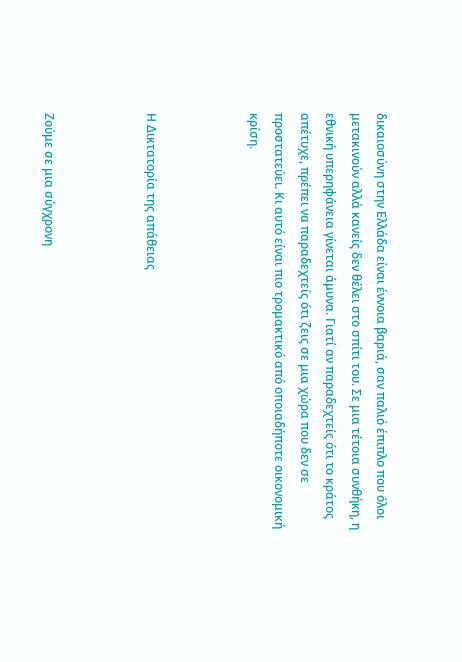δικαιοσύνη στην Ελλάδα είναι έννοια βαριά, σαν παλιό έπιπλο που όλοι μετακινούν αλλά κανείς δεν θέλει στο σπίτι του. Σε μια τέτοια συνθήκη, η εθνική υπερηφάνεια γίνεται άμυνα. Γιατί αν παραδεχτείς ότι το κράτος απέτυχε, πρέπει να παραδεχτείς ότι ζεις σε μια χώρα που δεν σε προστατεύει. Κι αυτό είναι πιο τρομακτικό από οποιαδήποτε οικονομική κρίση.



Η Δικτατορία της απάθειας



Ζούμε σε μια σύγχρονη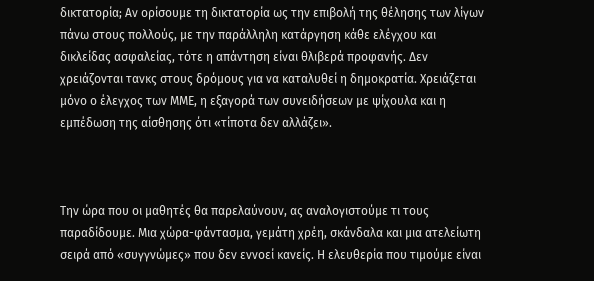δικτατορία; Αν ορίσουμε τη δικτατορία ως την επιβολή της θέλησης των λίγων πάνω στους πολλούς, με την παράλληλη κατάργηση κάθε ελέγχου και δικλείδας ασφαλείας, τότε η απάντηση είναι θλιβερά προφανής. Δεν χρειάζονται τανκς στους δρόμους για να καταλυθεί η δημοκρατία. Χρειάζεται μόνο ο έλεγχος των ΜΜΕ, η εξαγορά των συνειδήσεων με ψίχουλα και η εμπέδωση της αίσθησης ότι «τίποτα δεν αλλάζει».



Την ώρα που οι μαθητές θα παρελαύνουν, ας αναλογιστούμε τι τους παραδίδουμε. Μια χώρα-φάντασμα, γεμάτη χρέη, σκάνδαλα και μια ατελείωτη σειρά από «συγγνώμες» που δεν εννοεί κανείς. Η ελευθερία που τιμούμε είναι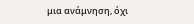μια ανάμνηση, όχι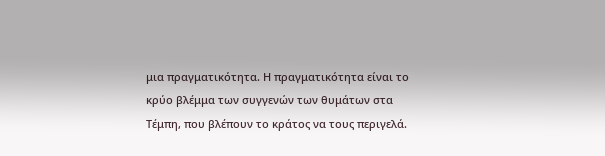μια πραγματικότητα. Η πραγματικότητα είναι το κρύο βλέμμα των συγγενών των θυμάτων στα Τέμπη, που βλέπουν το κράτος να τους περιγελά.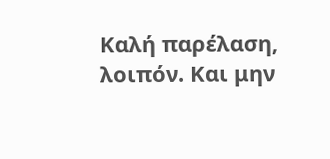Καλή παρέλαση, λοιπόν. Και μην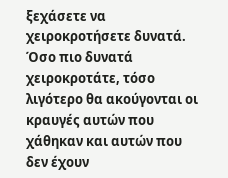ξεχάσετε να χειροκροτήσετε δυνατά. Όσο πιο δυνατά χειροκροτάτε, τόσο λιγότερο θα ακούγονται οι κραυγές αυτών που χάθηκαν και αυτών που δεν έχουν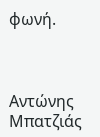φωνή.



Αντώνης Μπατζιάς